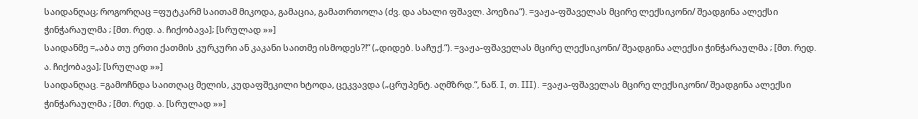საიდანღაც; როგორღაც =ფუტკარმ საითამ მიკოდა, გამაცია, გამათრთოლა (ძვ. და ახალი ფშავლ. პოეზია“). =ვაჟა-ფშაველას მცირე ლექსიკონი/ შეადგინა ალექსი ჭინჭარაულმა ; [მთ. რედ. ა. ჩიქობავა]; [სრულად »»]
საიდანმე =„აბა თუ ერთი ქათმის კურკური ან კაკანი საითმე ისმოდეს?!“ („დიდებ. საჩუქ.“). =ვაჟა-ფშაველას მცირე ლექსიკონი/ შეადგინა ალექსი ჭინჭარაულმა ; [მთ. რედ. ა. ჩიქობავა]; [სრულად »»]
საიდანღაც. =გამოჩნდა საითღაც მელის, კუდაფშეკილი ხტოდა, ცეკვავდა („ცრუპენტ. აღმზრდ.“, ნაწ. I, თ. III). =ვაჟა-ფშაველას მცირე ლექსიკონი/ შეადგინა ალექსი ჭინჭარაულმა ; [მთ. რედ. ა. [სრულად »»]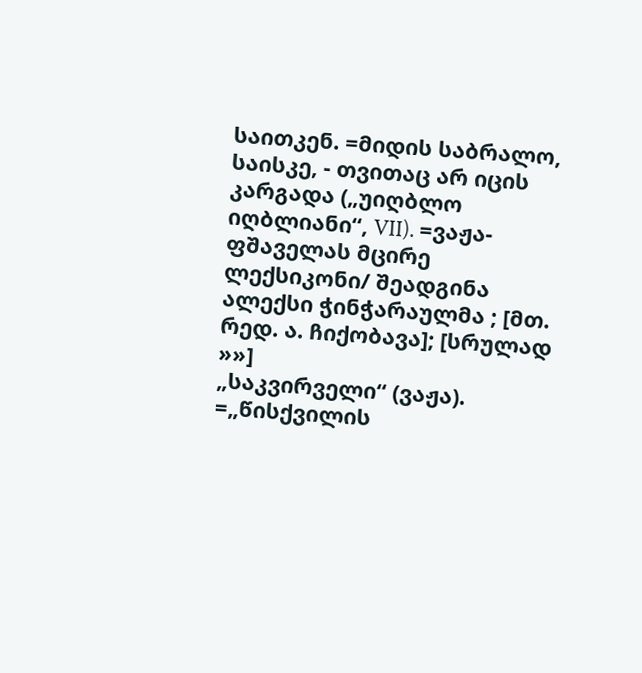საითკენ. =მიდის საბრალო, საისკე, - თვითაც არ იცის კარგადა („უიღბლო იღბლიანი“, VII). =ვაჟა-ფშაველას მცირე ლექსიკონი/ შეადგინა ალექსი ჭინჭარაულმა ; [მთ. რედ. ა. ჩიქობავა]; [სრულად »»]
„საკვირველი“ (ვაჟა). =„წისქვილის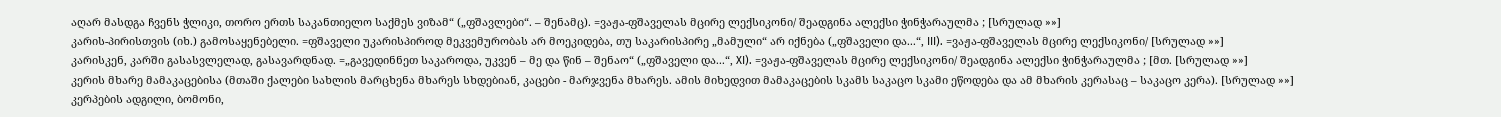აღარ მასდგა ჩვენს ჭლიკი, თორო ერთს საკანთიელო საქმეს ვიზამ“ („ფშავლები“. – შენამც). =ვაჟა-ფშაველას მცირე ლექსიკონი/ შეადგინა ალექსი ჭინჭარაულმა ; [სრულად »»]
კარის-პირისთვის (იხ.) გამოსაყენებელი. =ფშაველი უკარისპიროდ მეკვემურობას არ მოეკიდება, თუ საკარისპირე „მამული“ არ იქნება („ფშაველი და...“, III). =ვაჟა-ფშაველას მცირე ლექსიკონი/ [სრულად »»]
კარისკენ, კარში გასასვლელად, გასავარდნად. =„გავედინნეთ საკაროდა, უკვენ – მე და წინ – შენაო“ („ფშაველი და...“, XI). =ვაჟა-ფშაველას მცირე ლექსიკონი/ შეადგინა ალექსი ჭინჭარაულმა ; [მთ. [სრულად »»]
კერის მხარე მამაკაცებისა (მთაში ქალები სახლის მარცხენა მხარეს სხდებიან, კაცები - მარჯვენა მხარეს. ამის მიხედვით მამაკაცების სკამს საკაცო სკამი ეწოდება და ამ მხარის კერასაც – საკაცო კერა). [სრულად »»]
კერპების ადგილი, ბომონი,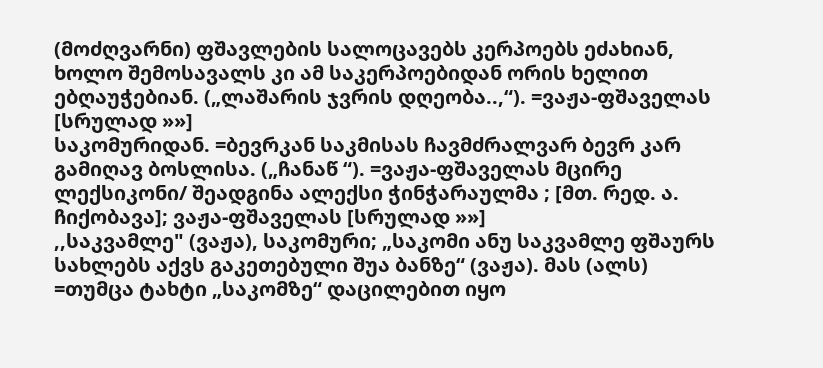(მოძღვარნი) ფშავლების სალოცავებს კერპოებს ეძახიან, ხოლო შემოსავალს კი ამ საკერპოებიდან ორის ხელით ებღაუჭებიან. („ლაშარის ჯვრის დღეობა..,“). =ვაჟა-ფშაველას [სრულად »»]
საკომურიდან. =ბევრკან საკმისას ჩავმძრალვარ ბევრ კარ გამიღავ ბოსლისა. („ჩანაწ “). =ვაჟა-ფშაველას მცირე ლექსიკონი/ შეადგინა ალექსი ჭინჭარაულმა ; [მთ. რედ. ა. ჩიქობავა]; ვაჟა-ფშაველას [სრულად »»]
,,საკვამლე" (ვაჟა), საკომური; „საკომი ანუ საკვამლე ფშაურს სახლებს აქვს გაკეთებული შუა ბანზე“ (ვაჟა). მას (ალს) =თუმცა ტახტი „საკომზე“ დაცილებით იყო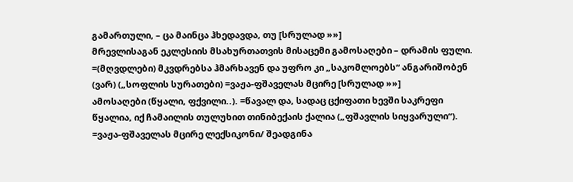გამართული, – ცა მაინცა ჰხედავდა, თუ [სრულად »»]
მრევლისაგან ეკლესიის მსახურთათვის მისაცემი გამოსაღები – დრამის ფული. =(მღვდლები) მკვდრებსა ჰმარხავენ და უფრო კი „საკომლოებს“ ანგარიშობენ (ვარ) („სოფლის სურათები) =ვაჟა-ფშაველას მცირე [სრულად »»]
ამოსაღები (წყალი, ფქვილი..). =წავალ და, სადაც ცქიფათი ხევში საკრეფი წყალია, იქ ჩამაილის თულუხით თინიბექაის ქალია („ფშავლის სიყვარული“). =ვაჟა-ფშაველას მცირე ლექსიკონი/ შეადგინა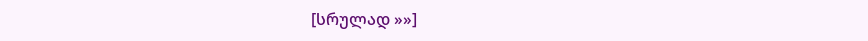[სრულად »»]